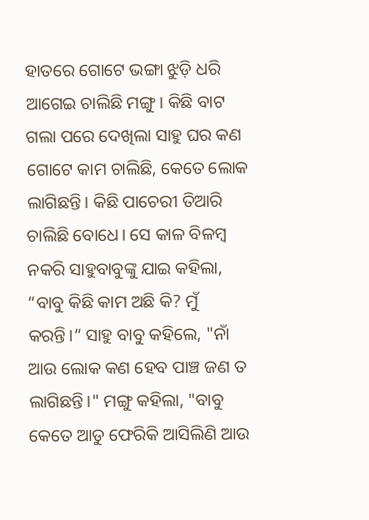ହାତରେ ଗୋଟେ ଭଙ୍ଗା ଝୁଡ଼ି ଧରି ଆଗେଇ ଚାଲିଛି ମଙ୍ଗୁ। କିଛି ବାଟ ଗଲା ପରେ ଦେଖିଲା ସାହୁ ଘର କଣ ଗୋଟେ କାମ ଚାଲିଛି, କେତେ ଲୋକ ଲାଗିଛନ୍ତି। କିଛି ପାଚେରୀ ତିଆରି ଚାଲିଛି ବୋଧେ। ସେ କାଳ ବିଳମ୍ବ ନକରି ସାହୁବାବୁଙ୍କୁ ଯାଇ କହିଲା, “ବାବୁ କିଛି କାମ ଅଛି କି? ମୁଁ କରନ୍ତି।” ସାହୁ ବାବୁ କହିଲେ, "ନାଁ ଆଉ ଲୋକ କଣ ହେବ ପାଞ୍ଚ ଜଣ ତ ଲାଗିଛନ୍ତି।" ମଙ୍ଗୁ କହିଲା, "ବାବୁ କେତେ ଆଡୁ ଫେରିକି ଆସିଲିଣି ଆଉ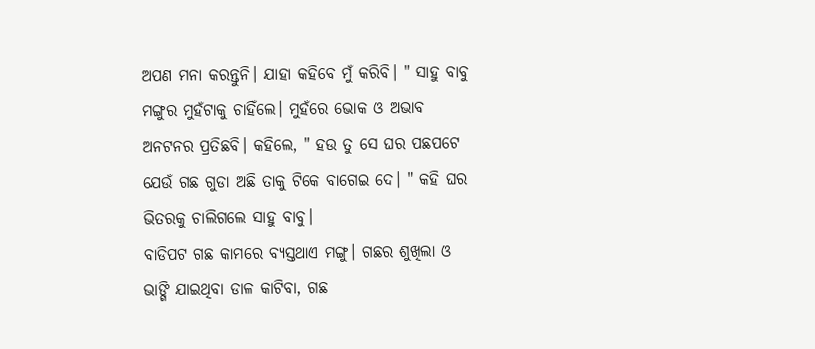ଅପଣ ମନା କରନ୍ତୁନି। ଯାହା କହିବେ ମୁଁ କରିବି। " ସାହୁ ବାବୁ ମଙ୍ଗୁର ମୁହଁଟାକୁ ଚାହିଁଲେ। ମୁହଁରେ ଭୋକ ଓ ଅଭାବ ଅନଟନର ପ୍ରତିଛବି। କହିଲେ, " ହଉ ତୁ ସେ ଘର ପଛପଟେ ଯେଉଁ ଗଛ ଗୁଡା ଅଛି ତାକୁ ଟିକେ ବାଗେଇ ଦେ। " କହି ଘର ଭିତରକୁ ଚାଲିଗଲେ ସାହୁ ବାବୁ।
ବାଡିପଟ ଗଛ କାମରେ ବ୍ୟସ୍ତଥାଏ ମଙ୍ଗୁ। ଗଛର ଶୁଖିଲା ଓ ଭାଙ୍ଗି ଯାଇଥିବା ଡାଳ କାଟିବା, ଗଛ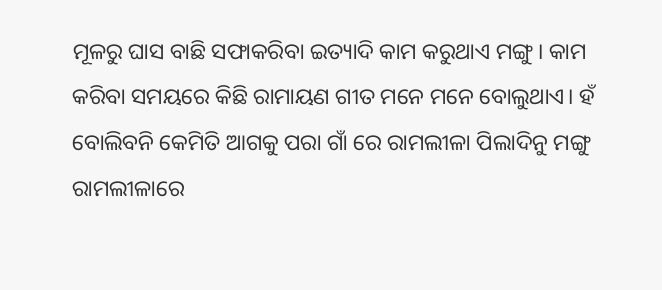ମୂଳରୁ ଘାସ ବାଛି ସଫାକରିବା ଇତ୍ୟାଦି କାମ କରୁଥାଏ ମଙ୍ଗୁ। କାମ କରିବା ସମୟରେ କିଛି ରାମାୟଣ ଗୀତ ମନେ ମନେ ବୋଲୁଥାଏ। ହଁ ବୋଲିବନି କେମିତି ଆଗକୁ ପରା ଗାଁ ରେ ରାମଲୀଳା ପିଲାଦିନୁ ମଙ୍ଗୁ ରାମଲୀଳାରେ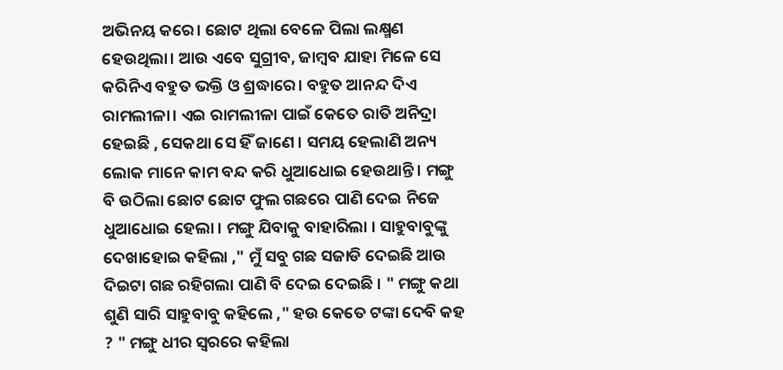ଅଭିନୟ କରେ। ଛୋଟ ଥିଲା ବେଳେ ପିଲା ଲକ୍ଷ୍ମଣ ହେଉଥିଲା। ଆଉ ଏବେ ସୁଗ୍ରୀବ, ଜାମ୍ବବ ଯାହା ମିଳେ ସେ କରିନିଏ ବହୁତ ଭକ୍ତି ଓ ଶ୍ରଦ୍ଧାରେ। ବହୁତ ଆନନ୍ଦ ଦିଏ ରାମଲୀଳା। ଏଇ ରାମଲୀଳା ପାଇଁ କେତେ ରାତି ଅନିଦ୍ରା ହେଇଛି , ସେକଥା ସେ ହିଁ ଜାଣେ । ସମୟ ହେଲାଣି ଅନ୍ୟ ଲୋକ ମାନେ କାମ ବନ୍ଦ କରି ଧୁଆଧୋଇ ହେଉଥାନ୍ତି । ମଙ୍ଗୁ ବି ଉଠିଲା ଛୋଟ ଛୋଟ ଫୁଲ ଗଛରେ ପାଣି ଦେଇ ନିଜେ ଧୁଆଧୋଇ ହେଲା । ମଙ୍ଗୁ ଯିବାକୁ ବାହାରିଲା । ସାହୁବାବୁଙ୍କୁ ଦେଖାହୋଇ କହିଲା ," ମୁଁ ସବୁ ଗଛ ସଜାଡି ଦେଇଛି ଆଉ ଦିଇଟା ଗଛ ରହିଗଲା ପାଣି ବି ଦେଇ ଦେଇଛି । " ମଙ୍ଗୁ କଥା ଶୁଣି ସାରି ସାହୁବାବୁ କହିଲେ ," ହଉ କେତେ ଟଙ୍କା ଦେବି କହ ? " ମଙ୍ଗୁ ଧୀର ସ୍ୱରରେ କହିଲା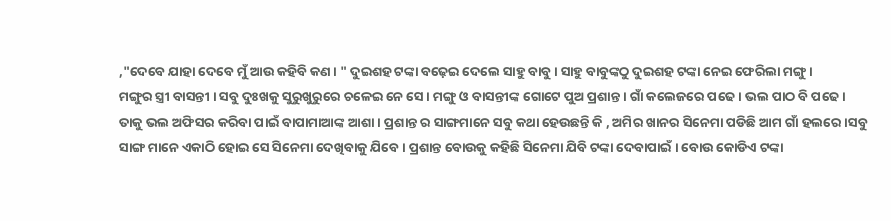,"ଦେବେ ଯାହା ଦେବେ ମୁଁ ଆଉ କହିବି କଣ । " ଦୁଇଶହ ଟଙ୍କା ବଢ଼େଇ ଦେଲେ ସାହୁ ବାବୁ । ସାହୁ ବାବୁଙ୍କଠୁ ଦୁଇଶହ ଟଙ୍କା ନେଇ ଫେରିଲା ମଙ୍ଗୁ ।
ମଙ୍ଗୁର ସ୍ତ୍ରୀ ବାସନ୍ତୀ । ସବୁ ଦୁଃଖକୁ ସୁରୁଖୁରୁରେ ଚଳେଇ ନେ ସେ । ମଙ୍ଗୁ ଓ ବାସନ୍ତୀଙ୍କ ଗୋଟେ ପୁଅ ପ୍ରଶାନ୍ତ । ଗାଁ କଲେଜରେ ପଢେ । ଭଲ ପାଠ ବି ପଢେ । ତାକୁ ଭଲ ଅଫିସର କରିବା ପାଇଁ ବାପାମାଆଙ୍କ ଆଶା । ପ୍ରଶାନ୍ତ ର ସାଙ୍ଗମାନେ ସବୁ କଥା ହେଉଛନ୍ତି କି , ଅମିର ଖାନର ସିନେମା ପଡିଛି ଆମ ଗାଁ ହଲରେ ।ସବୁ ସାଙ୍ଗ ମାନେ ଏକାଠି ହୋଇ ସେ ସିନେମା ଦେଖିବାକୁ ଯିବେ । ପ୍ରଶାନ୍ତ ବୋଉକୁ କହିଛି ସିନେମା ଯିବି ଟଙ୍କା ଦେବାପାଇଁ । ବୋଉ କୋଡିଏ ଟଙ୍କା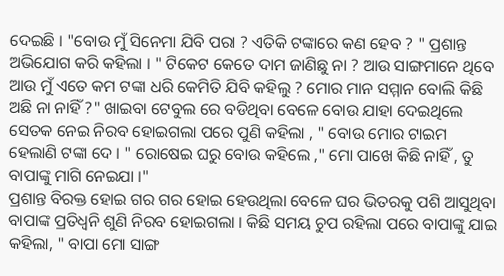ଦେଇଛି । "ବୋଉ ମୁଁ ସିନେମା ଯିବି ପରା ? ଏତିକି ଟଙ୍କାରେ କଣ ହେବ ? " ପ୍ରଶାନ୍ତ ଅଭିଯୋଗ କରି କହିଲା । " ଟିକେଟ କେତେ ଦାମ ଜାଣିଛୁ ନା ? ଆଉ ସାଙ୍ଗମାନେ ଥିବେ ଆଉ ମୁଁ ଏତେ କମ ଟଙ୍କା ଧରି କେମିତି ଯିବି କହିଲୁ ? ମୋର ମାନ ସମ୍ମାନ ବୋଲି କିଛି ଅଛି ନା ନାହିଁ ?" ଖାଇବା ଟେବୁଲ ରେ ବଡିଥିବା ବେଳେ ବୋଉ ଯାହା ଦେଇଥିଲେ ସେତକ ନେଇ ନିରବ ହୋଇଗଲା ପରେ ପୁଣି କହିଲା , " ବୋଉ ମୋର ଟାଇମ ହେଲାଣି ଟଙ୍କା ଦେ । " ରୋଷେଇ ଘରୁ ବୋଉ କହିଲେ ," ମୋ ପାଖେ କିଛି ନାହିଁ , ତୁ ବାପାଙ୍କୁ ମାଗି ନେଇଯା ।"
ପ୍ରଶାନ୍ତ ବିରକ୍ତ ହୋଇ ଗର ଗର ହୋଇ ହେଉଥିଲା ବେଳେ ଘର ଭିତରକୁ ପଶି ଆସୁଥିବା ବାପାଙ୍କ ପ୍ରତିଧ୍ବନି ଶୁଣି ନିରବ ହୋଇଗଲା । କିଛି ସମୟ ଚୁପ ରହିଲା ପରେ ବାପାଙ୍କୁ ଯାଇ କହିଲା, " ବାପା ମୋ ସାଙ୍ଗ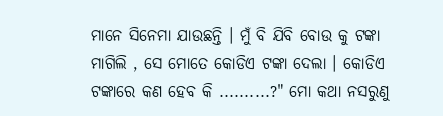ମାନେ ସିନେମା ଯାଉଛନ୍ତି । ମୁଁ ବି ଯିବି ବୋଉ କୁ ଟଙ୍କା ମାଗିଲି , ସେ ମୋତେ କୋଡିଏ ଟଙ୍କା ଦେଲା । କୋଡିଏ ଟଙ୍କାରେ କଣ ହେବ କି ..........?" ମୋ କଥା ନସରୁଣୁ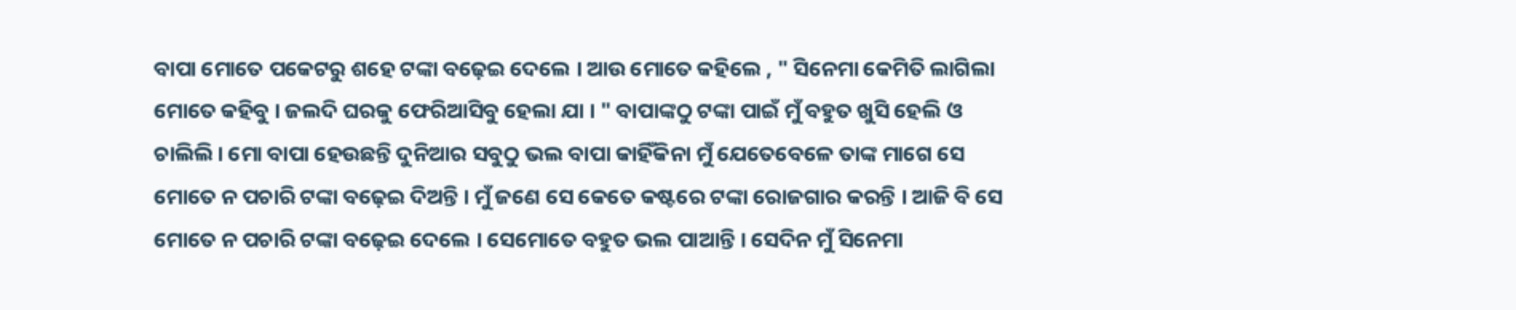ବାପା ମୋତେ ପକେଟରୁ ଶହେ ଟଙ୍କା ବଢ଼େଇ ଦେଲେ । ଆଉ ମୋତେ କହିଲେ , " ସିନେମା କେମିତି ଲାଗିଲା ମୋତେ କହିବୁ । ଜଲଦି ଘରକୁ ଫେରିଆସିବୁ ହେଲା ଯା । " ବାପାଙ୍କଠୁ ଟଙ୍କା ପାଇଁ ମୁଁ ବହୁତ ଖୁସି ହେଲି ଓ ଚାଲିଲି। ମୋ ବାପା ହେଉଛନ୍ତି ଦୁନିଆର ସବୁଠୁ ଭଲ ବାପା କାହିଁକିନା ମୁଁ ଯେତେବେଳେ ତାଙ୍କ ମାଗେ ସେ ମୋତେ ନ ପଚାରି ଟଙ୍କା ବଢ଼େଇ ଦିଅନ୍ତି । ମୁଁ ଜଣେ ସେ କେତେ କଷ୍ଟରେ ଟଙ୍କା ରୋଜଗାର କରନ୍ତି । ଆଜି ବି ସେ ମୋତେ ନ ପଚାରି ଟଙ୍କା ବଢ଼େଇ ଦେଲେ । ସେମୋତେ ବହୁତ ଭଲ ପାଆନ୍ତି । ସେଦିନ ମୁଁ ସିନେମା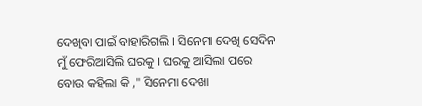ଦେଖିବା ପାଇଁ ବାହାରିଗଲି । ସିନେମା ଦେଖି ସେଦିନ ମୁଁ ଫେରିଆସିଲି ଘରକୁ । ଘରକୁ ଆସିଲା ପରେ ବୋଉ କହିଲା କି ," ସିନେମା ଦେଖା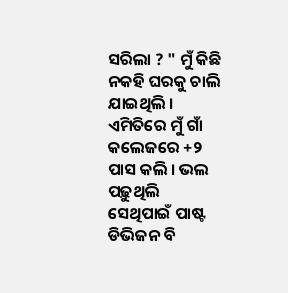ସରିଲା ? " ମୁଁ କିଛି ନକହି ଘରକୁ ଚାଲି ଯାଇଥିଲି । ଏମିତିରେ ମୁଁ ଗାଁ କଲେଜରେ +୨ ପାସ କଲି । ଭଲ ପଢ଼ୁଥିଲି ସେଥିପାଇଁ ପାଷ୍ଟ ଡିଭିଜନ ବି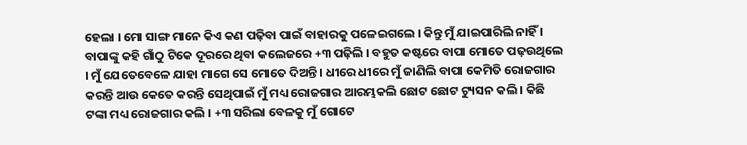ହେଲା । ମୋ ସାଙ୍ଗ ମାନେ କିଏ କଣ ପଢ଼ିବା ପାଇଁ ବାହାରକୁ ପଳେଇଗଲେ । କିନ୍ତୁ ମୁଁ ଯାଇପାରିଲି ନାହିଁ । ବାପାଙ୍କୁ କହି ଗାଁଠୁ ଟିକେ ଦୂରରେ ଥିବା କଲେଜରେ +୩ ପଢ଼ିଲି । ବହୁତ କଷ୍ଟରେ ବାପା ମୋତେ ପଢ଼ଉଥିଲେ । ମୁଁ ଯେତେବେଳେ ଯାହା ମାଗେ ସେ ମୋତେ ଦିଅନ୍ତି । ଧୀରେ ଧୀରେ ମୁଁ ଜାଣିଲି ବାପା କେମିତି ରୋଜଗାର କରନ୍ତି ଆଉ କେତେ କରନ୍ତି ସେଥିପାଇଁ ମୁଁ ମଧ୍ୟ ରୋଜଗାର ଆରମ୍ଭକଲି ଛୋଟ ଛୋଟ ଟ୍ୟୁସନ କଲି । କିଛି ଟଙ୍କା ମଧ୍ୟ ରୋଜଗାର କଲି । +୩ ସରିଲା ବେଳକୁ ମୁଁ ଗୋଟେ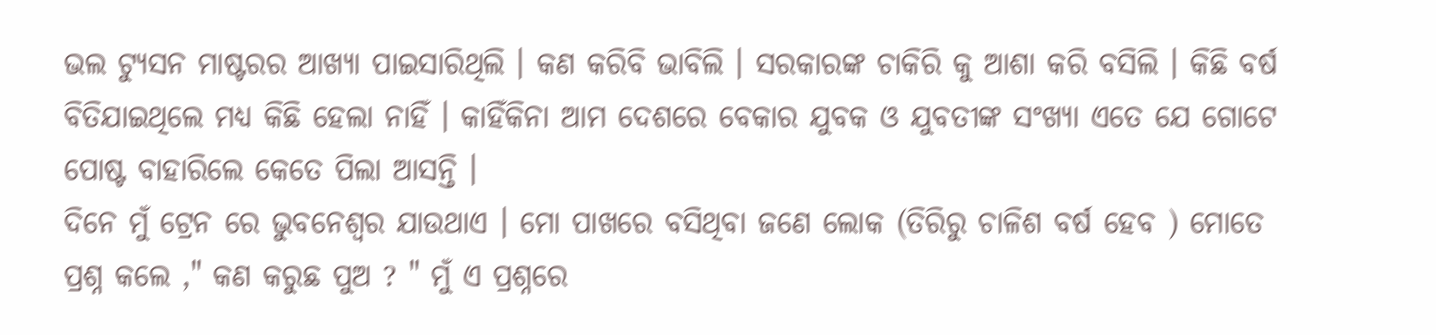ଭଲ ଟ୍ୟୁସନ ମାଷ୍ଟରର ଆଖ୍ୟା ପାଇସାରିଥିଲି । କଣ କରିବି ଭାବିଲି । ସରକାରଙ୍କ ଚାକିରି କୁ ଆଶା କରି ବସିଲି । କିଛି ବର୍ଷ ବିତିଯାଇଥିଲେ ମଧ୍ୟ କିଛି ହେଲା ନାହିଁ । କାହିଁକିନା ଆମ ଦେଶରେ ବେକାର ଯୁବକ ଓ ଯୁବତୀଙ୍କ ସଂଖ୍ୟା ଏତେ ଯେ ଗୋଟେ ପୋଷ୍ଟ ବାହାରିଲେ କେତେ ପିଲା ଆସନ୍ତି ।
ଦିନେ ମୁଁ ଟ୍ରେନ ରେ ଭୁବନେଶ୍ବର ଯାଉଥାଏ । ମୋ ପାଖରେ ବସିଥିବା ଜଣେ ଲୋକ (ତିରିରୁ ଚାଳିଶ ବର୍ଷ ହେବ ) ମୋତେ ପ୍ରଶ୍ନ କଲେ ," କଣ କରୁଛ ପୁଅ ? " ମୁଁ ଏ ପ୍ରଶ୍ନରେ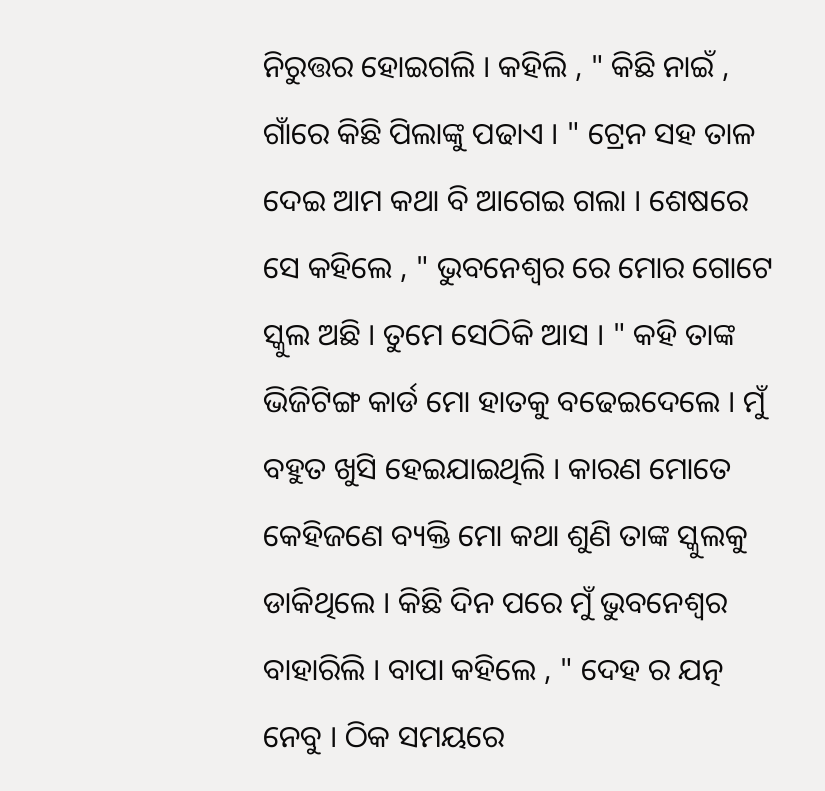ନିରୁତ୍ତର ହୋଇଗଲି । କହିଲି , " କିଛି ନାଇଁ , ଗାଁରେ କିଛି ପିଲାଙ୍କୁ ପଢାଏ । " ଟ୍ରେନ ସହ ତାଳ ଦେଇ ଆମ କଥା ବି ଆଗେଇ ଗଲା । ଶେଷରେ ସେ କହିଲେ , " ଭୁବନେଶ୍ବର ରେ ମୋର ଗୋଟେ ସ୍କୁଲ ଅଛି । ତୁମେ ସେଠିକି ଆସ । " କହି ତାଙ୍କ ଭିଜିଟିଙ୍ଗ କାର୍ଡ ମୋ ହାତକୁ ବଢେଇଦେଲେ । ମୁଁ ବହୁତ ଖୁସି ହେଇଯାଇଥିଲି । କାରଣ ମୋତେ କେହିଜଣେ ବ୍ୟକ୍ତି ମୋ କଥା ଶୁଣି ତାଙ୍କ ସ୍କୁଲକୁ ଡାକିଥିଲେ । କିଛି ଦିନ ପରେ ମୁଁ ଭୁବନେଶ୍ବର ବାହାରିଲି । ବାପା କହିଲେ , " ଦେହ ର ଯତ୍ନ ନେବୁ । ଠିକ ସମୟରେ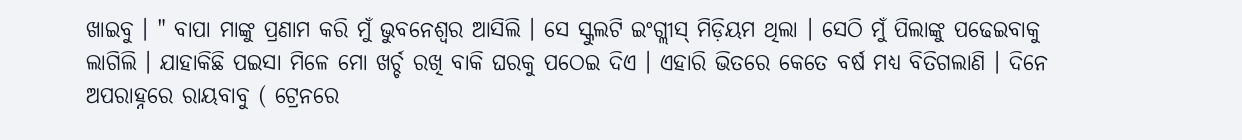ଖାଇବୁ । " ବାପା ମାଙ୍କୁ ପ୍ରଣାମ କରି ମୁଁ ଭୁବନେଶ୍ବର ଆସିଲି । ସେ ସ୍କୁଲଟି ଇଂଗ୍ଲୀସ୍ ମିଡ଼ିୟମ ଥିଲା । ସେଠି ମୁଁ ପିଲାଙ୍କୁ ପଢେଇବାକୁ ଲାଗିଲି । ଯାହାକିଛି ପଇସା ମିଳେ ମୋ ଖର୍ଚ୍ଚ ରଖି ବାକି ଘରକୁ ପଠେଇ ଦିଏ । ଏହାରି ଭିତରେ କେତେ ବର୍ଷ ମଧ୍ୟ ବିତିଗଲାଣି । ଦିନେ ଅପରାହ୍ନରେ ରାୟବାବୁ ( ଟ୍ରେନରେ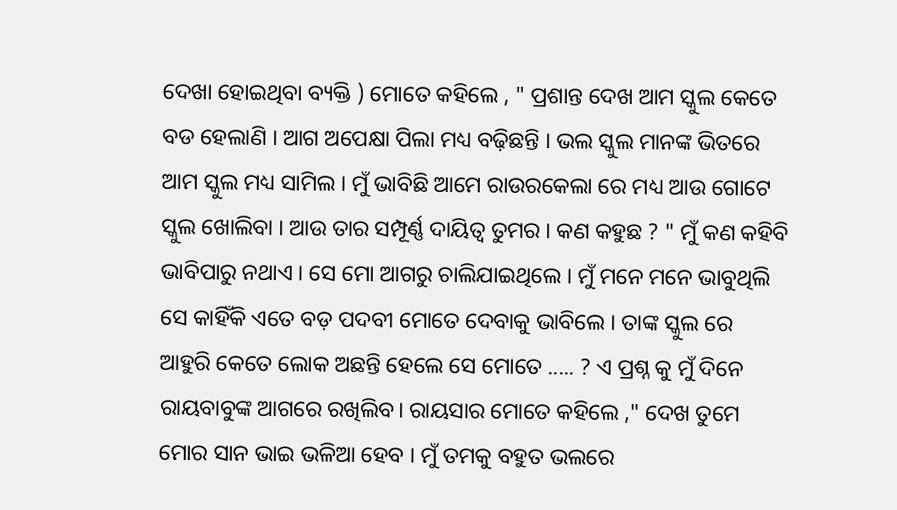ଦେଖା ହୋଇଥିବା ବ୍ୟକ୍ତି ) ମୋତେ କହିଲେ , " ପ୍ରଶାନ୍ତ ଦେଖ ଆମ ସ୍କୁଲ କେତେ ବଡ ହେଲାଣି । ଆଗ ଅପେକ୍ଷା ପିଲା ମଧ୍ୟ ବଢ଼ିଛନ୍ତି । ଭଲ ସ୍କୁଲ ମାନଙ୍କ ଭିତରେ ଆମ ସ୍କୁଲ ମଧ୍ୟ ସାମିଲ । ମୁଁ ଭାବିଛି ଆମେ ରାଉରକେଲା ରେ ମଧ୍ୟ ଆଉ ଗୋଟେ ସ୍କୁଲ ଖୋଲିବା । ଆଉ ତାର ସମ୍ପୂର୍ଣ୍ଣ ଦାୟିତ୍ୱ ତୁମର । କଣ କହୁଛ ? " ମୁଁ କଣ କହିବି ଭାବିପାରୁ ନଥାଏ । ସେ ମୋ ଆଗରୁ ଚାଲିଯାଇଥିଲେ । ମୁଁ ମନେ ମନେ ଭାବୁଥିଲି ସେ କାହିଁକି ଏତେ ବଡ଼ ପଦବୀ ମୋତେ ଦେବାକୁ ଭାବିଲେ । ତାଙ୍କ ସ୍କୁଲ ରେ ଆହୁରି କେତେ ଲୋକ ଅଛନ୍ତି ହେଲେ ସେ ମୋତେ ..... ? ଏ ପ୍ରଶ୍ନ କୁ ମୁଁ ଦିନେ ରାୟବାବୁଙ୍କ ଆଗରେ ରଖିଲିବ। ରାୟସାର ମୋତେ କହିଲେ ," ଦେଖ ତୁମେ ମୋର ସାନ ଭାଇ ଭଳିଆ ହେବ । ମୁଁ ତମକୁ ବହୁତ ଭଲରେ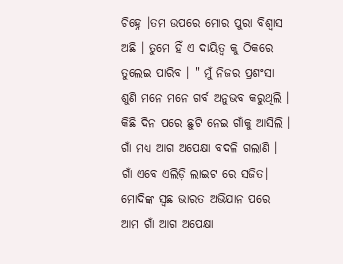ଚିହ୍ନେ ।ତମ ଉପରେ ମୋର ପୁରା ବିଶ୍ୱାସ ଅଛି । ତୁମେ ହିଁ ଏ ଦାୟିତ୍ୱ କୁ ଠିକରେ ତୁଲେଇ ପାରିବ । " ମୁଁ ନିଜର ପ୍ରଶଂସା ଶୁଣି ମନେ ମନେ ଗର୍ବ ଅନୁଭବ କରୁଥିଲି ।
କିଛି ଦିନ ପରେ ଛୁଟି ନେଇ ଗାଁକୁ ଆସିଲି । ଗାଁ ମଧ୍ୟ ଆଗ ଅପେକ୍ଷା ବଦଳି ଗଲାଣି । ଗାଁ ଏବେ ଏଲିଡ଼ି ଲାଇଟ ରେ ସଜିତ। ମୋଦିଙ୍କ ସ୍ବଛ ଭାରତ ଅଭିଯାନ ପରେ ଆମ ଗାଁ ଆଗ ଅପେକ୍ଷା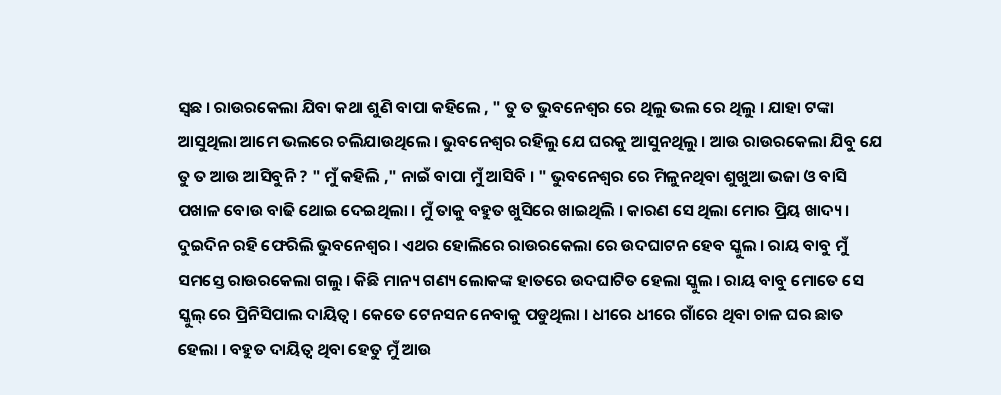ସ୍ବଛ । ରାଉରକେଲା ଯିବା କଥା ଶୁଣି ବାପା କହିଲେ , " ତୁ ତ ଭୁବନେଶ୍ୱର ରେ ଥିଲୁ ଭଲ ରେ ଥିଲୁ । ଯାହା ଟଙ୍କା ଆସୁଥିଲା ଆମେ ଭଲରେ ଚଲିଯାଉଥିଲେ । ଭୁବନେଶ୍ବର ରହିଲୁ ଯେ ଘରକୁ ଆସୁନଥିଲୁ । ଆଉ ରାଉରକେଲା ଯିବୁ ଯେ ତୁ ତ ଆଉ ଆସିବୁନି ? " ମୁଁ କହିଲି ," ନାଇଁ ବାପା ମୁଁ ଆସିବି । " ଭୁବନେଶ୍ବର ରେ ମିଳୁନଥିବା ଶୁଖୁଆ ଭଜା ଓ ବାସି ପଖାଳ ବୋଉ ବାଢି ଥୋଇ ଦେଇଥିଲା । ମୁଁ ତାକୁ ବହୁତ ଖୁସିରେ ଖାଇଥିଲି । କାରଣ ସେ ଥିଲା ମୋର ପ୍ରିୟ ଖାଦ୍ୟ । ଦୁଇଦିନ ରହି ଫେରିଲି ଭୁବନେଶ୍ବର । ଏଥର ହୋଲିରେ ରାଉରକେଲା ରେ ଉଦଘାଟନ ହେବ ସ୍କୁଲ । ରାୟ ବାବୁ ମୁଁ ସମସ୍ତେ ରାଉରକେଲା ଗଲୁ । କିଛି ମାନ୍ୟ ଗଣ୍ୟ ଲୋକଙ୍କ ହାତରେ ଉଦଘାଟିତ ହେଲା ସ୍କୁଲ । ରାୟ ବାବୁ ମୋତେ ସେ ସ୍କୁଲ୍ ରେ ପ୍ରିନିସିପାଲ ଦାୟିତ୍ୱ । କେତେ ଟେନସନ ନେବାକୁ ପଡୁଥିଲା । ଧୀରେ ଧୀରେ ଗାଁରେ ଥିବା ଚାଳ ଘର ଛାତ ହେଲା । ବହୁତ ଦାୟିତ୍ୱ ଥିବା ହେତୁ ମୁଁ ଆଉ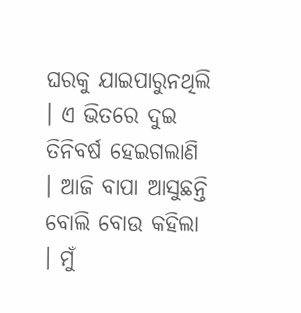ଘରକୁ ଯାଇପାରୁନଥିଲି । ଏ ଭିତରେ ଦୁଇ ତିନିବର୍ଷ ହେଇଗଲାଣି । ଆଜି ବାପା ଆସୁଛନ୍ତି ବୋଲି ବୋଉ କହିଲା । ମୁଁ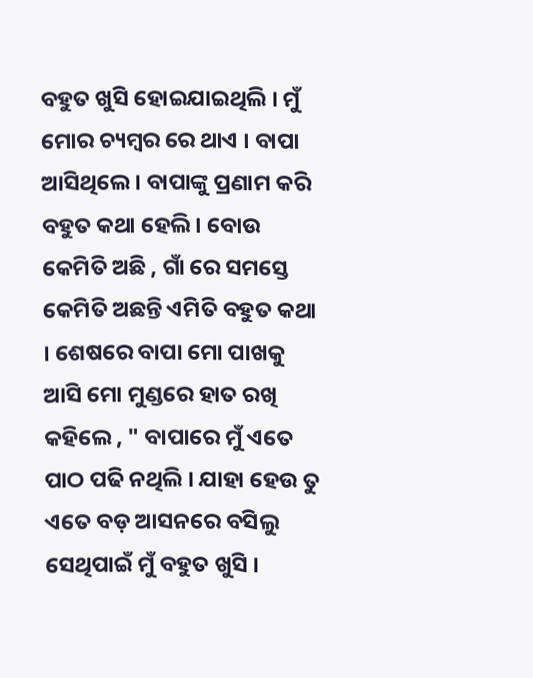ବହୁତ ଖୁସି ହୋଇଯାଇଥିଲି । ମୁଁ ମୋର ଚ୍ୟମ୍ବର ରେ ଥାଏ । ବାପା ଆସିଥିଲେ । ବାପାଙ୍କୁ ପ୍ରଣାମ କରି ବହୁତ କଥା ହେଲି । ବୋଉ କେମିତି ଅଛି , ଗାଁ ରେ ସମସ୍ତେ କେମିତି ଅଛନ୍ତି ଏମିତି ବହୁତ କଥା । ଶେଷରେ ବାପା ମୋ ପାଖକୁ ଆସି ମୋ ମୁଣ୍ଡରେ ହାତ ରଖି କହିଲେ , " ବାପାରେ ମୁଁ ଏତେ ପାଠ ପଢି ନଥିଲି । ଯାହା ହେଉ ତୁ ଏତେ ବଡ଼ ଆସନରେ ବସିଲୁ ସେଥିପାଇଁ ମୁଁ ବହୁତ ଖୁସି ।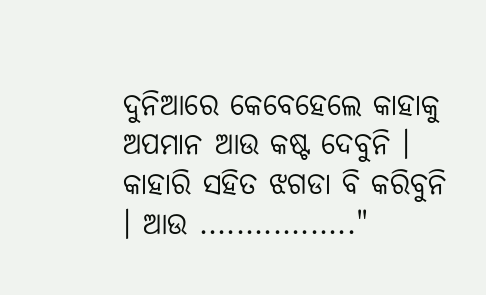ଦୁନିଆରେ କେବେହେଲେ କାହାକୁ ଅପମାନ ଆଉ କଷ୍ଟ ଦେବୁନି । କାହାରି ସହିତ ଝଗଡା ବି କରିବୁନି । ଆଉ ................."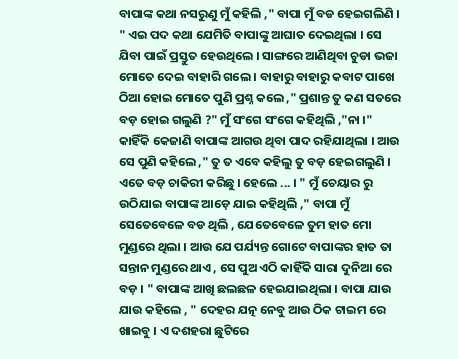ବାପାଙ୍କ କଥା ନସରୁଣୁ ମୁଁ କହିଲି ," ବାପା ମୁଁ ବଡ ହେଇଗଲିଣି । " ଏଇ ପଦ କଥା ଯେମିତି ବାପାଙ୍କୁ ଆଘାତ ଦେଇଥିଲା । ସେ ଯିବା ପାଇଁ ପ୍ରସ୍ତୁତ ହେଉଥିଲେ । ସାଙ୍ଗରେ ଆଣିଥିବା ଚୁଡା ଭଜା ମୋତେ ଦେଇ ବାହାରି ଗଲେ । ବାହାରୁ ବାହାରୁ କବାଟ ପାଖେ ଠିଆ ହୋଇ ମୋତେ ପୁଣି ପ୍ରଶ୍ନ କଲେ ," ପ୍ରଶାନ୍ତ ତୁ କଣ ସତରେ ବଡ଼ ହୋଇ ଗଲୁଣି ?" ମୁଁ ସଂଗେ ସଂଗେ କହିଥିଲି ,"ନା ।" କାହିଁକି କେଜାଣି ବାପାଙ୍କ ଆଗଉ ଥିବା ପାଦ ରହିଯାଥିଲା । ଆଉ ସେ ପୁଣି କହିଲେ ," ତୁ ତ ଏବେ କହିଲୁ ତୁ ବଡ଼ ହେଇଗଲୁଣି । ଏତେ ବଡ଼ ଚାକିରୀ କରିଛୁ । ହେଲେ ... । " ମୁଁ ଚେୟାର ରୁ ଉଠିଯାଇ ବାପାଙ୍କ ଆଡ଼େ ଯାଇ କହିଥିଲି ," ବାପା ମୁଁ ସେତେବେଳେ ବଡ ଥିଲି , ଯେତେବେଳେ ତୁମ ହାତ ମୋ ମୁଣ୍ଡରେ ଥିଲା । ଆଉ ଯେ ପର୍ଯ୍ୟନ୍ତ ଗୋଟେ ବାପାଙ୍କର ହାତ ତା ସନ୍ତାନ ମୁଣ୍ଡରେ ଥାଏ , ସେ ପୁଅ ଏଠି କାହିଁକି ସାରା ଦୁନିଆ ରେ ବଡ଼ । " ବାପାଙ୍କ ଆଖି ଛଲଛଳ ହେଇଯାଇଥିଲା । ବାପା ଯାଉ ଯାଉ କହିଲେ , " ଦେହର ଯତ୍ନ ନେବୁ ଆଉ ଠିକ ଟାଇମ ରେ ଖାଇବୁ । ଏ ଦଶହରା ଛୁଟିରେ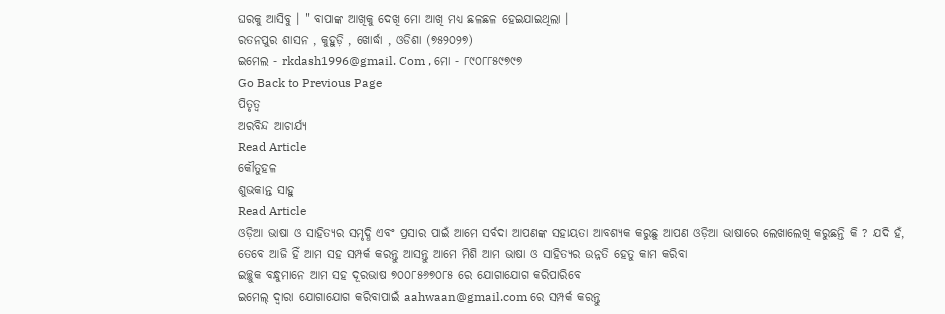ଘରକୁ ଆସିବୁ । " ବାପାଙ୍କ ଆଖିକୁ ଦେଖି ମୋ ଆଖି ମଧ୍ୟ ଛଳଛଳ ହେଇଯାଇଥିଲା ।
ରତନପୁର ଶାସନ , କୁହୁଡ଼ି , ଖୋର୍ଦ୍ଧା , ଓଡିଶା (୭୫୨୦୨୭)
ଇମେଲ - rkdash1996@gmail. Com , ମୋ - ୮୯୦୮୮୫୯୭୯୭
Go Back to Previous Page
ପିତୃତ୍ବ
ଅରବିନ୍ଦ ଆଚାର୍ଯ୍ୟ
Read Article
କୌତୁହଳ
ଶୁଭକାନ୍ତ ସାହୁ
Read Article
ଓଡ଼ିଆ ଭାଷା ଓ ସାହିତ୍ୟର ସମୃଦ୍ଧି ଏବଂ ପ୍ରସାର ପାଇଁ ଆମେ ସର୍ବଦା ଆପଣଙ୍କ ସହାୟତା ଆବଶ୍ୟକ କରୁଛୁ ଆପଣ ଓଡ଼ିଆ ଭାଷାରେ ଲେଖାଲେଖି କରୁଛନ୍ତି କି ? ଯଦି ହଁ, ତେବେ ଆଜି ହିଁ ଆମ ସହ ସମ୍ପର୍କ କରନ୍ତୁ ଆସନ୍ତୁ ଆମେ ମିଶି ଆମ ଭାଷା ଓ ସାହିତ୍ୟର ଉନ୍ନତି ହେତୁ କାମ କରିବା
ଇଚ୍ଛୁକ ବନ୍ଧୁମାନେ ଆମ ସହ ଦୂରଭାଷ ୭୦୦୮୫୬୭୦୮୫ ରେ ଯୋଗାଯୋଗ କରିପାରିବେ
ଇମେଲ୍ ଦ୍ବାରା ଯୋଗାଯୋଗ କରିବାପାଇଁ aahwaan@gmail.com ରେ ସମ୍ପର୍କ କରନ୍ତୁ